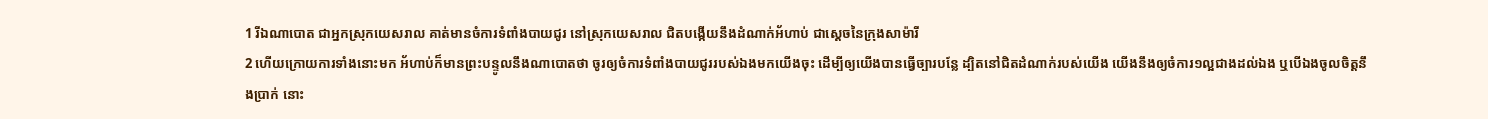1 រីឯណាបោត ជាអ្នកស្រុកយេសរាល គាត់មានចំការទំពាំងបាយជូរ នៅស្រុកយេសរាល ជិតបង្កើយនឹងដំណាក់អ័ហាប់ ជាស្តេចនៃក្រុងសាម៉ារី
2 ហើយក្រោយការទាំងនោះមក អ័ហាប់ក៏មានព្រះបន្ទូលនឹងណាបោតថា ចូរឲ្យចំការទំពាំងបាយជូររបស់ឯងមកយើងចុះ ដើម្បីឲ្យយើងបានធ្វើច្បារបន្លែ ដ្បិតនៅជិតដំណាក់របស់យើង យើងនឹងឲ្យចំការ១ល្អជាងដល់ឯង ឬបើឯងចូលចិត្តនឹងប្រាក់ នោះ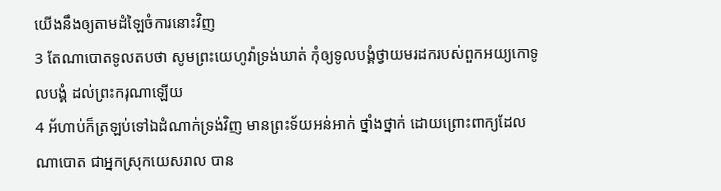យើងនឹងឲ្យតាមដំឡៃចំការនោះវិញ
3 តែណាបោតទូលតបថា សូមព្រះយេហូវ៉ាទ្រង់ឃាត់ កុំឲ្យទូលបង្គំថ្វាយមរដករបស់ពួកអយ្យកោទូលបង្គំ ដល់ព្រះករុណាឡើយ
4 អ័ហាប់ក៏ត្រឡប់ទៅឯដំណាក់ទ្រង់វិញ មានព្រះទ័យអន់អាក់ ថ្នាំងថ្នាក់ ដោយព្រោះពាក្យដែលណាបោត ជាអ្នកស្រុកយេសរាល បាន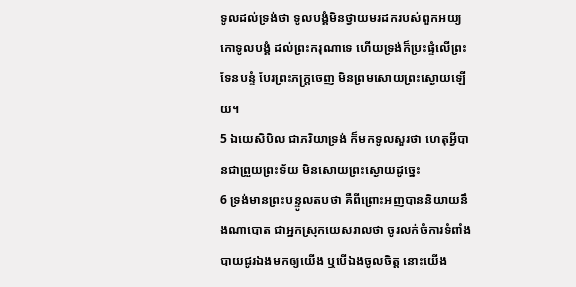ទូលដល់ទ្រង់ថា ទូលបង្គំមិនថ្វាយមរដករបស់ពួកអយ្យកោទូលបង្គំ ដល់ព្រះករុណាទេ ហើយទ្រង់ក៏ប្រះផ្ទំលើព្រះទែនបន្ទំ បែរព្រះភក្ត្រចេញ មិនព្រមសោយព្រះស្ងោយឡើយ។
5 ឯយេសិបិល ជាភរិយាទ្រង់ ក៏មកទូលសួរថា ហេតុអ្វីបានជាព្រួយព្រះទ័យ មិនសោយព្រះស្ងោយដូច្នេះ
6 ទ្រង់មានព្រះបន្ទូលតបថា គឺពីព្រោះអញបាននិយាយនឹងណាបោត ជាអ្នកស្រុកយេសរាលថា ចូរលក់ចំការទំពាំងបាយជូរឯងមកឲ្យយើង ឬបើឯងចូលចិត្ត នោះយើង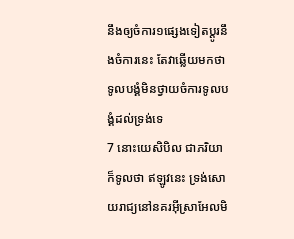នឹងឲ្យចំការ១ផ្សេងទៀតប្តូរនឹងចំការនេះ តែវាឆ្លើយមកថា ទូលបង្គំមិនថ្វាយចំការទូលបង្គំដល់ទ្រង់ទេ
7 នោះយេសិបិល ជាភរិយា ក៏ទូលថា ឥឡូវនេះ ទ្រង់សោយរាជ្យនៅនគរអ៊ីស្រាអែលមិ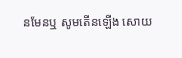នមែនឬ សូមតើនឡើង សោយ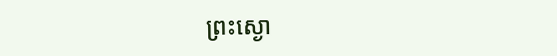ព្រះស្ងោ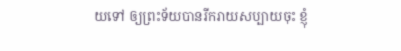យទៅ ឲ្យព្រះទ័យបានរីករាយសប្បាយចុះ ខ្ញុំ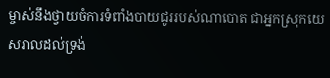ម្ចាស់នឹងថ្វាយចំការទំពាំងបាយជូររបស់ណាបោត ជាអ្នកស្រុកយេសរាលដល់ទ្រង់